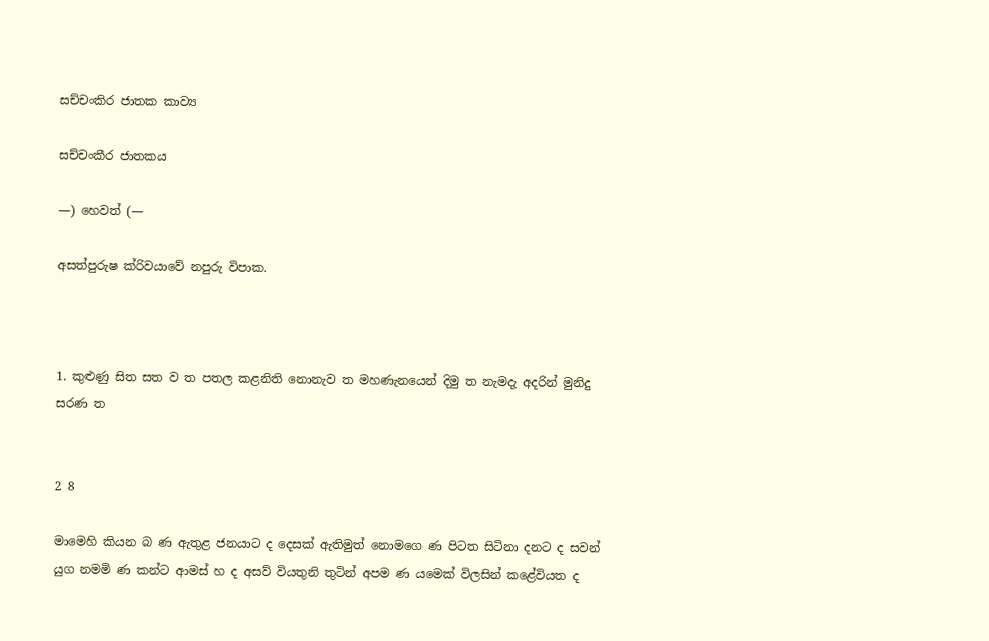සච්චංකිර ජාතක කාව්‍ය

සච්චංකීර ජාතකය

—) හෙවත් (—

අසත්පුරුෂ ක්රිවයාවේ නපුරු විපාක.



1. කුළුණු සිත සත ව ත පතල කළනිති නොනැව ත මහණැනයෙන් දිමු ත නැමදැ අදරින් මුනිදු සරණ ත


2 8

මාමෙහි කියන බ ණ ඇතුළ ජනයාට ද දෙසක් ඇතිමුත් නොමගෙ ණ පිටත සිටිනා දනට ද සවන් යුග නමමි ණ කන්ට ආමස් හ ද අසව් වියතුනි තුටින් අපම ණ යමෙක් විලසින් කළේවියත ද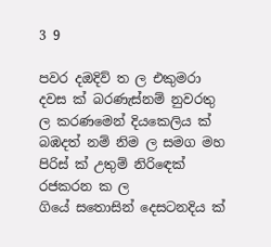3 9

පවර දඔදිව් ත ල එකුමරා දවස ක් බරණැස්නම් නුවරතු ල කරණමෙන් දියකෙලිය ක් බඹදත් නම් නිම ල සමග මහ පිරිස් ක් උතුම් නිරි‍ඳෙක් රජකරන ක ල ගියේ ‍සතොසින් දෙසටනදිය ක්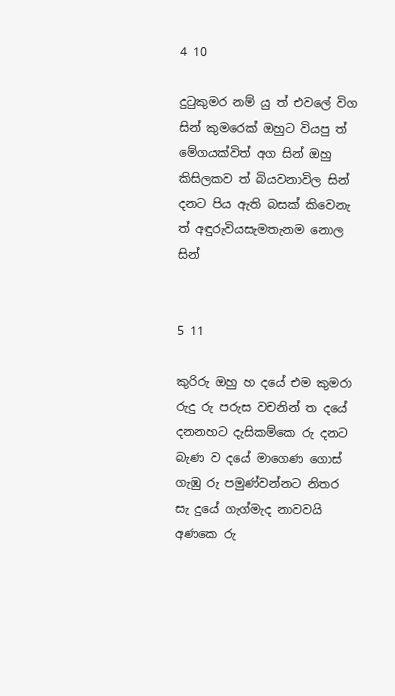4 10

දුටුකුමර නම් යු ත් එවලේ විග සින් කුමරෙක් ඔහුට වියපු ත් මේගයක්විත් අග සින් ඔහු කිසිලකව ත් බියවනාවිල සින් දනට පිය ඇති බසක් කිවෙනැ ත් අඳුරුවියසැමතැනම නොල සින්


5 11

කුරිරු ඔහු හ දයේ එම කුමරා රුදු රු පරුස වචනින් ත දයේ දනනහට දැසිකම්කෙ රු දනට බැණ ව දයේ මාගෙණ ගොස් ගැඹු රු පමුණ්වන්නට නිතර සැ දුයේ ගැග්මැද නාවවයි අණකෙ රු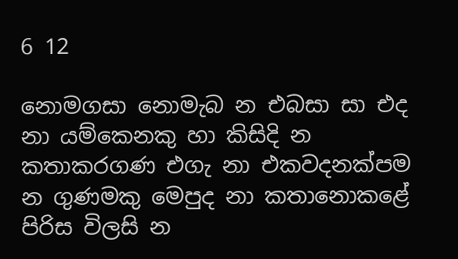6 12

නොමගසා නොමැබ න එබසා සා එද නා යම්කෙනකු හා කිසිදි න කතාකරගණ එගැ නා එකවදනක්පම න ගුණමකු මෙපුද නා කතානොකළේ පිරිස විලසි න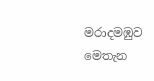මරාදමඹුව මෙතැන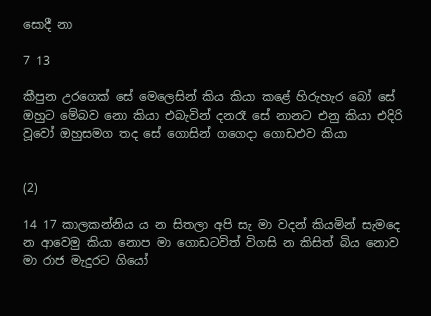සොදී නා

7 13

කීපුන උරගෙක් සේ මෙලෙසින් කිය කියා කළේ හිරුහැර බෝ සේ ඔහුට මේබව නො කියා එබැවින් දනරෑ සේ නානට එනු කියා එදිරි වූවෝ ඔහුසමග තද සේ ගොසින් ගගෙදා ගොඩඑව කියා


(2)

14 17 කාලකන්නිය ය න සිතලා අපි සැ මා වදන් කියමින් සැමදෙ න ආවෙමු කියා නොප මා ගොඩටවිත් විගසි න කිසිත් බිය නොව මා රාජ මැදුරට ගියෝ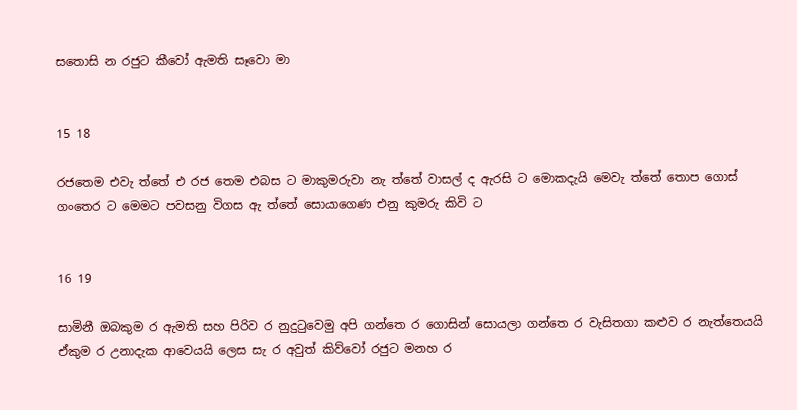සතොසි න රජුට කීවෝ ඇමති සෑවො මා


15 18

රජතෙම එවැ ත්තේ එ රජ තෙම එබස ට මාකුමරුවා නැ ත්තේ වාසල් ද ඇරසි ට මොකදැයි මෙවැ ත්තේ තොප ගොස් ගංතෙර ට මෙමට පවසනු විගස ඇ ත්තේ සොයාගෙණ එනු කුමරු කිවි ට


16 19

සාමිනී ඔබකුම ර ඇමති සහ පිරිව ර නුදුටුවෙමු අපි ගන්තෙ ර ගොසින් සොයලා ගන්තෙ ර වැසිතගා කළුව ර නැත්තෙයයි ඒකුම ර උනාදැක ආවෙයයි ලෙස සැ ර අවුත් කිව්වෝ රජුට මනහ ර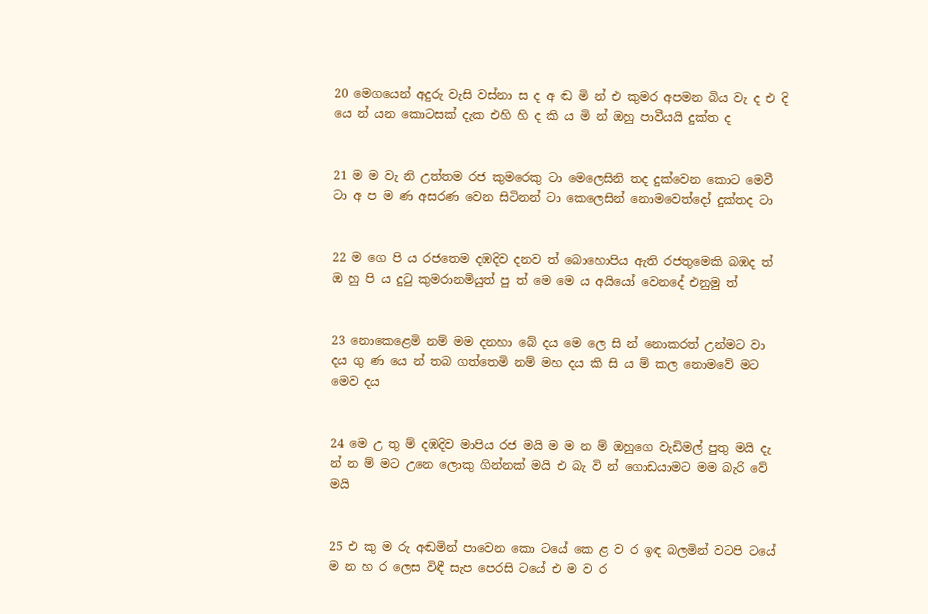20 මෙගයෙන් අදුරු වැසි වස්නා ස ද අ ඬ මි න් එ කුමර අපමන බිය වැ ද එ දි යෙ න් යන කොටසක් දැක එහි හි ද කි ය මි න් ඔහු පාවීයයි දුක්ත ද


21 ම ම වැ නි උත්තම රජ කුමරෙකු ටා මෙලෙසිනි තද දුක්වෙන කොට මෙවී ටා අ ප ම ණ අසරණ වෙන සිටිනන් ටා කෙලෙසින් නොමවෙත්දෝ දුක්තද ටා


22 ම ගෙ පි ය රජතෙම දඹදිව දනව ත් බොහොපිය ඇති රජතුමෙකි බඹද ත් ඔ හු පි ය දුටු කුමරානමියුත් පු ත් මෙ මෙ ය අයියෝ වෙනදේ එනුමු ත්


23 නොකෙළෙමි නම් මම දනහා බේ දය මෙ ලෙ සි න් නොකරත් උන්මට වා දය ගු ණ යෙ න් තබ ගත්තෙමි නම් මහ දය කි සි ය ම් කල නොමවේ මට මෙව දය


24 මෙ උ තු ම් දඹදිව මාපිය රජ මයි ම ම න ම් ඔහුගෙ වැඩිමල් පුතු මයි දැ න් න ම් මට උනෙ ලොකු ගින්නක් මයි එ බැ වි න් ගොඩයාමට මම බැරි වේ මයි


25 එ කු ම රු අඬමින් පාවෙන කො ටයේ කෙ ළ ව ර ඉඳ බලමින් වටපි ටයේ ම න හ ර ලෙස විඳී සැප පෙරසි ටයේ එ ම ව ර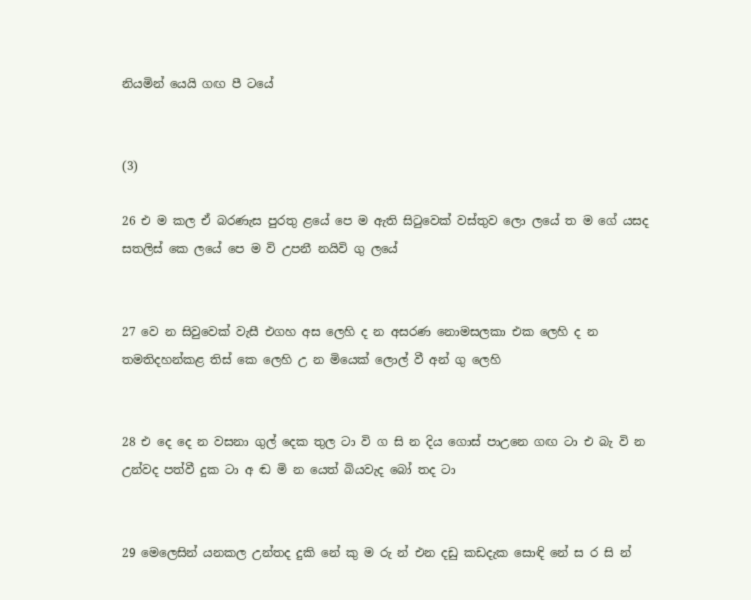නියමින් යෙයි ගඟ පී ටයේ


(3)

26 එ ම කල ඒ බරණැස පුරතු ළයේ පෙ ම ඇති සිටුවෙක් වස්තුව ලො ලයේ ත ම ගේ යසද සතලිස් කෙ ලයේ පෙ ම වි උපනී නයිවි ගු ලයේ


27 වෙ න සිවුවෙක් වැසී එගහ අස ලෙහි ද න අසරණ නොමසලකා එක ලෙහි ද න තමතිදහන්කළ තිස් කෙ ලෙහි උ න මියෙක් ලොල් වී අන් ගු ලෙහි


28 එ දෙ දෙ න වසනා ගුල් දෙක තුල ටා වි ග සි න දිය ගොස් පාඋනෙ ගඟ ටා එ බැ වි න උන්වද පත්වී දුක ටා අ ඬ මි න යෙත් බියවැද බෝ තද ටා


29 මෙලෙසින් යනකල උන්තද දුකි නේ කු ම රු න් එන දඩු කඩදැක සොඳි නේ ස ර සි න්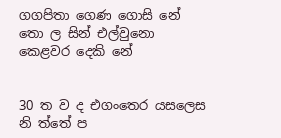ගගපිතා ගෙණ ගොසි නේ තො ල සින් එල්වුනො කෙළවර දෙකි නේ


30 ත ව ද එගංතෙර යසලෙස නි ත්තේ ප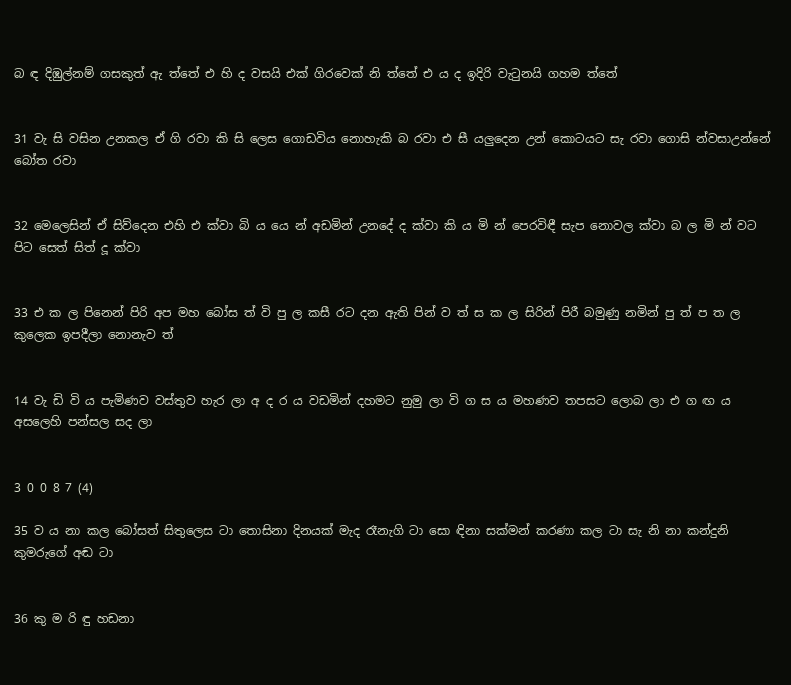බ ඳ දිඹුල්නම් ගසකුත් ඇ ත්තේ එ හි ද වසයි එක් ගිරවෙක් නි ත්තේ එ ය ද ඉදිරි වැටුනයි ගහම ත්තේ


31 වැ සි වසින උනකල ඒ ගි රවා කි සි ලෙස ගොඩවිය නොහැකි බ රවා එ සී යලුදෙන උන් කොටයට සැ රවා ගොසි න්වසාඋන්නේ බෝත රවා


32 මෙලෙසින් ඒ සිව්දෙන එහි එ ක්වා බි ය යෙ න් අඩමින් උනදේ ද ක්වා කි ය මි න් පෙරවිඳී සැප නොවල ක්වා බ ල මි න් වට පිට සෙත් සිත් දූ ක්වා


33 එ ක ල පිනෙන් පිරි අප මහ බෝස ත් වි පු ල කසී රට දන ඇති පින් ව ත් ස ක ල සිරින් පිරී බමුණු නමින් පු ත් ප ත ල කුලෙක ඉපදීලා නොනැව ත්


14 වැ ඩි වි ය පැමිණව වස්තුව හැර ලා අ ද ර ය වඩමින් දහමට නුමු ලා වි ග ස ය මහණව තපසට ලොබ ලා එ ග ඟ ය අසලෙහි පන්සල සද ලා


3 0 0 8 7 (4)

35 ව ය නා කල බෝසත් සිතුලෙස ටා තොසිනා දිනයක් මැද රෑනැගි ටා සො ඳිනා සක්මන් කරණා කල ටා සැ නි නා කන්දුනි කුමරුගේ අඬ ටා


36 කු ම රි ඳු හඩනා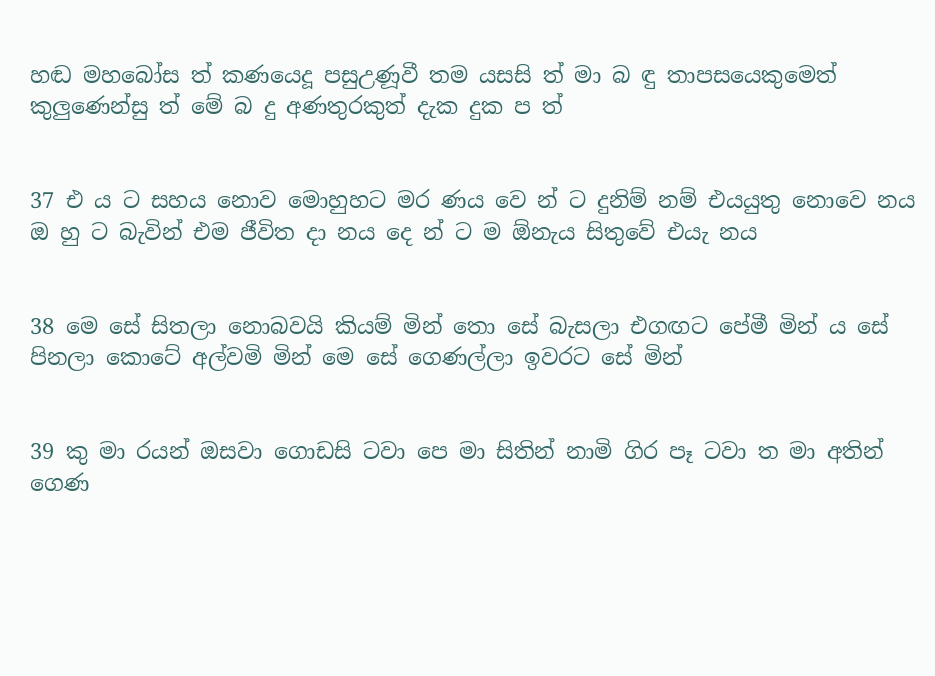හඬ මහබෝස ත් කණයෙදූ පසුඋණූවී තම යසසි ත් මා බ ඳු තාපසයෙකුමෙත් කුලුණෙන්සු ත් මේ බ දු අණතුරකුත් දැක දුක ප ත්


37 එ ය ට සහය නොව මොහුහට මර ණය වෙ න් ට දුනිම් නම් එයයුතු නොවෙ නය ඔ හු ට බැවින් එම ජීවිත දා නය දෙ න් ට ම ඕනැය සිතුවේ එයැ නය


38 මෙ සේ සිතලා නොබවයි කියම් මින් තො සේ බැසලා එගඟට පේමී මින් ය සේ පිනලා කොටේ අල්වමි මින් මෙ සේ ගෙණල්ලා ඉවරට සේ මින්


39 කු මා රයන් ඔසවා ගොඩසි ටවා පෙ මා සිතින් නාමි ගිර පෑ ටවා ත මා අතින් ගෙණ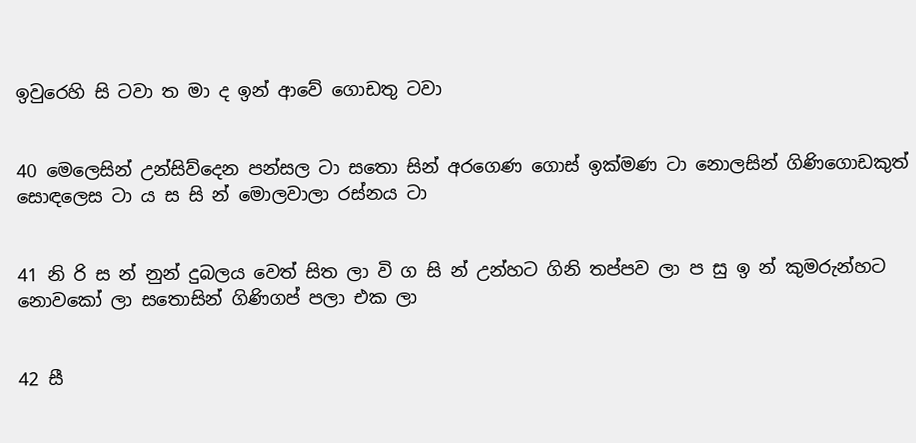ඉවුරෙහි සි ටවා ත මා ද ඉන් ආවේ ගොඩතු ටවා


40 මෙලෙසින් උන්සිව්දෙන පන්සල ටා සතො සින් අරගෙණ ගොස් ඉක්මණ ටා නොලසින් ගිණිගොඩකුත් සොඳලෙස ටා ය ස සි න් මොලවාලා රස්නය ටා


41 නි රි ස න් නුන් දුබලය වෙත් සිත ලා වි ග සි න් උන්හට ගිනි තප්පව ලා ප සු ඉ න් කුමරුන්හට නොවකෝ ලා සතොසින් ගිණිගප් පලා එක ලා


42 සී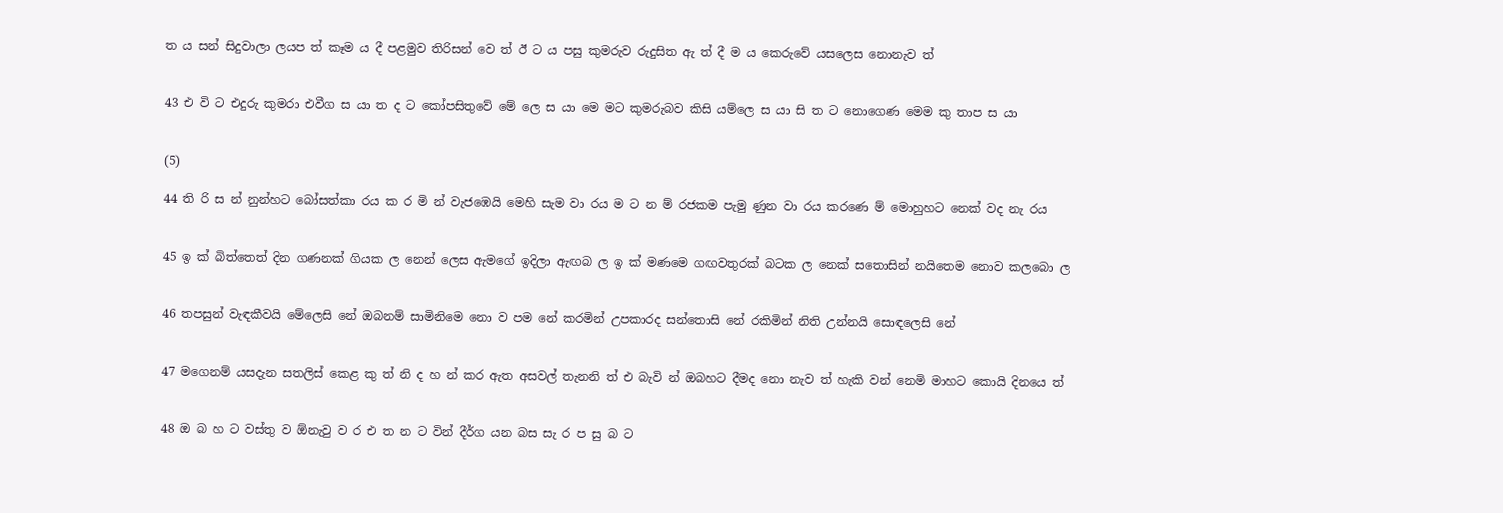ත ය සන් සිදුවාලා ලයප ත් කෑම ය දී පළමුව තිරිසන් වෙ ත් ඊ ට ය පසු කුමරුව රුදුසිත ඇ ත් දී ම ය කෙරුවේ යසලෙස නොනැව ත්


43 එ වි ට එදුරු කුමරා එවීග ස යා ත ද ට කෝපසිතුවේ මේ ලෙ ස යා මෙ මට කුමරුබව කිසි යම්ලෙ ස යා සි ත ට නොගෙණ මෙම කු තාප ස යා


(5)

44 ති රි ස න් නුන්හට බෝසත්කා රය ක ර මි න් වැජඹෙයි මෙහි සැම වා රය ම ට න ම් රජකම පැමු ණුන වා රය කරණෙ ම් මොහුහට නෙක් වද නැ රය


45 ඉ ක් බිත්තෙත් දින ගණනක් ගියක ල නෙන් ලෙස ඇමගේ ඉදිලා ඇඟබ ල ඉ ක් මණමෙ ගඟවතුරක් බටක ල නෙක් සතොසින් නයිතෙම නොව කලබො ල


46 තපසුන් වැඳකීවයි මේලෙසි නේ ඔබනම් සාමිනිමෙ නො ව පම නේ කරමින් උපකාරද සන්තොසි නේ රකිමින් නිති උන්නයි සොඳලෙසි නේ


47 මගෙනම් යසදැන සතලිස් කෙළ කු ත් නි ද හ න් කර ඇත අසවල් තැනනි ත් එ බැවි න් ඔබහට දීමද නො නැව ත් හැකි වන් නෙමි මාහට කොයි දිනයෙ ත්


48 ඔ බ හ ට වස්තු ව ඕනැවු ව ර එ ත න ට වින් දීර්ග යන බස සැ ර ප සු බ ට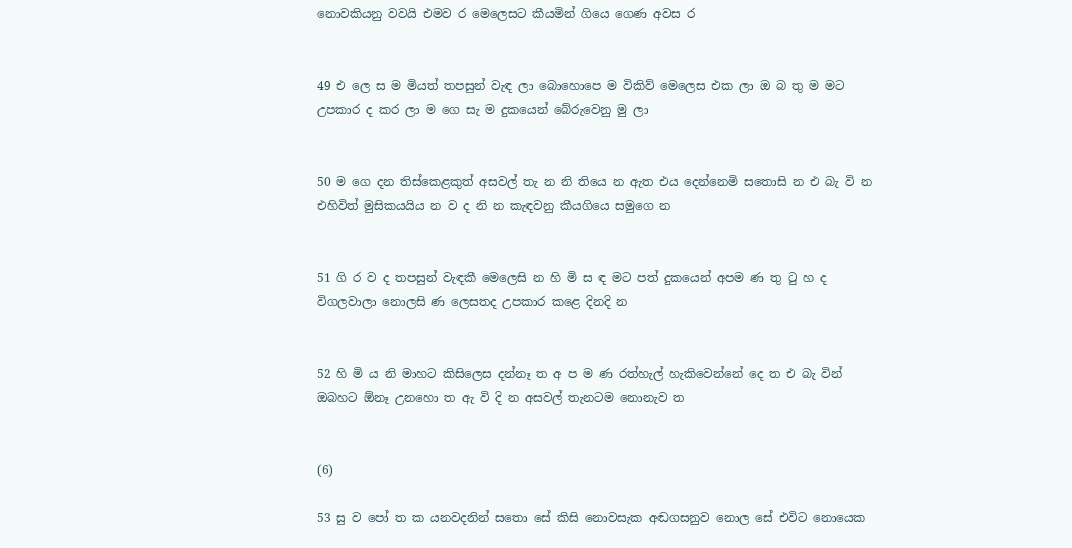නොවකියනු වවයි එමව ර මෙලෙසට කීයමින් ගියෙ ගෙණ අවස ර


49 එ ලෙ ස ම මියත් තපසුන් වැඳ ලා බොහොපෙ ම විකිව් මෙලෙස එක ලා ඔ බ තු ම මට උපකාර ද කර ලා ම ගෙ සැ ම දුකයෙන් බේරුවෙනු මු ලා


50 ම ගෙ දන තිස්කෙළකුත් අසවල් තැ න නි තියෙ න ඇත එය දෙන්නෙමි සතොසි න එ බැ වි න එහිවිත් මුසිකයයිය න ව ද නි න කැඳවනු කීයගියෙ සමුගෙ න


51 ගි ර ව ද තපසුන් වැඳකී මෙලෙසි න හි මි ස ඳ මට පත් දුකයෙන් අපම ණ තු ටු හ ද විගලවාලා නොලසි ණ ලෙසතද උපකාර කළෙ දිනදි න


52 හි මි ය නි මාහට කිසිලෙස දන්නෑ ත අ ප ම ණ රත්හැල් හැකිවෙන්නේ දෙ ත එ බැ වින් ඔබහට ඕනෑ උන‍හො ත ඇ වි දි න අසවල් තැනටම නොනැව ත


(6)

53 සු ව පෝ ත ක යනවදනින් සතො සේ කිසි නොවසැක අඬගසනුව නොල සේ එවිට නොයෙක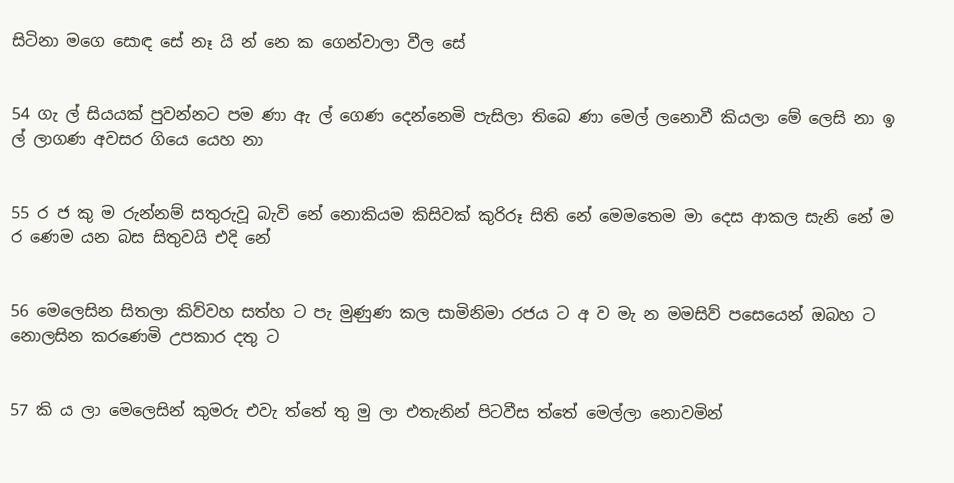සිටිනා මගෙ සොඳ සේ නෑ යි න් නෙ ක ගෙන්වාලා වීල සේ


54 ගැ ල් සියයක් පුවන්නට පම ණා ඇ ල් ගෙණ දෙන්නෙමි පැසිලා තිබෙ ණා මෙල් ලනොවී කියලා මේ ලෙසි නා ඉ ල් ලාගණ අවසර ගියෙ යෙහ නා


55 ර ජ කු ම රුන්නම් සතුරුවූ බැවි නේ නොකියම කිසිවක් කුරිරූ සිති‍ නේ මෙමතෙම මා දෙස ආකල සැනි නේ ම ර ණෙම යන බස සිතුවයි එදි නේ


56 මෙලෙසින සිතලා කිව්වහ සත්හ ‍ට පැ මුණුණ කල සාමිනිමා රජය ට අ ව මැ න මමසිව් පසෙයෙන් ඔබහ ට නොලසින කරණෙමි උපකාර දතු ට


57 කි ය ලා මෙලෙසින් කුමරු එවැ ත්තේ තු මු ලා එතැනින් පිටවීස ‍ත්තේ මෙල්ලා නොවමින්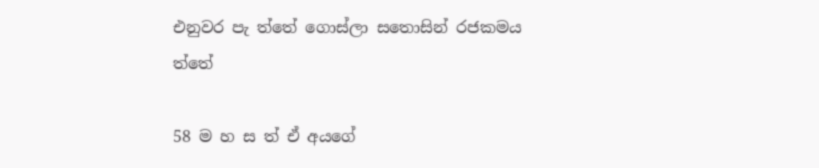එනුවර පැ ත්තේ ගොස්ලා සතොසින් රජකමය ත්තේ

58 ම හ ස ත් ඒ අයගේ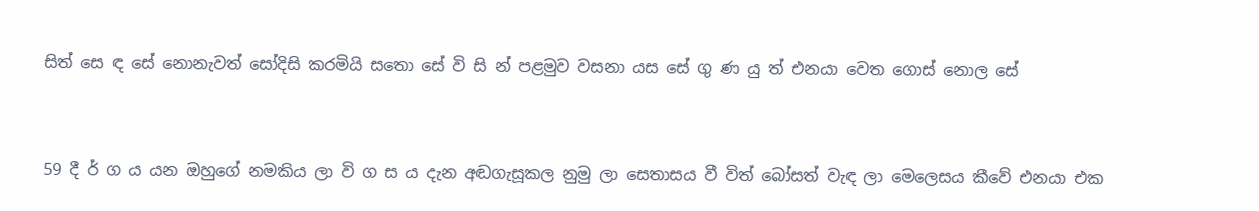සිත් සෙ ඳ සේ නොනැවත් සෝදිසි කරමියි සතො සේ වි සි න් පළමුව වසනා යස සේ ගු ණ යු ත් එනයා වෙත ගොස් නොල සේ


59 දී ර් ග ය යන ඔහුගේ නමකිය ලා වි ග ස ය දැන අඬගැසූකල නුමු ලා ස‍ෙතාසය වී විත් බෝසත් වැඳ ලා මෙලෙසය කීවේ එනයා එක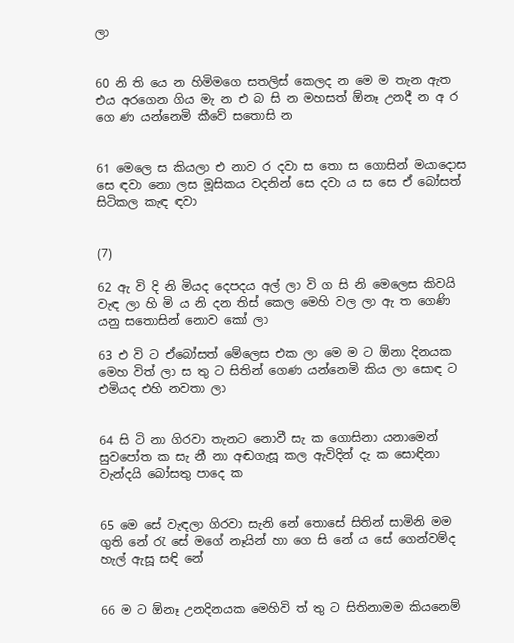ලා


60 නි ති යෙ න හිමිමගෙ සතලිස් කෙලද න මෙ ම තැන ඇත එය අරගෙන ගිය මැ න එ බ සි න මහසත් ඕනෑ උනදී න අ ර ගෙ ණ යන්නෙමි කීවේ සතොසි න


61 මෙලෙ ස කියලා එ නාව ර දවා ස තො ස ගොසින් මයාදොස සෙ ඳවා නො ලස මූසිකය වදනින් සෙ දවා ය ස සෙ ඒ බෝසත් සිටිකල කැඳ ඳවා


(7)

62 ඇ වි දි නි මියද දෙපදය අල් ලා වි ග සි නි මෙලෙස කිවයි වැඳ ලා හි මි ය නි දන තිස් කෙල මෙහි වල ලා ඇ ත ගෙණි යනු සතොසින් නොව කෝ ලා

63 එ වි ට ඒබෝසත් මේලෙස එක ලා මෙ ම ට ඕනා දිනයක මෙහ විත් ලා ස තු‍ ට සිතින් ගෙණ යන්නෙමි කිය ලා සොඳ ට එමියද එහි නවතා ලා


64 සි ටි නා ගිරවා තැනට නොවී සැ ක ගොසිනා යනාමෙන් සුවපෝත ක සැ නී නා අඬගැසූ කල ඇවිදින් දැ ක සොඳිනා වැන්දයි බෝසතු පාදෙ ක


65 මෙ සේ වැඳලා ගිරවා සැනි නේ තොසේ සිතින් සාමිනි මම ගුති නේ රැ සේ මගේ නෑයින් හා ගෙ සි නේ ය සේ ගෙන්වම්ද හැල් ඇසූ සඳි නේ


66 ම ට ඕනෑ උනදිනයක මෙ‍හිවි ත් තු ට සිතිනාමම කියනෙම්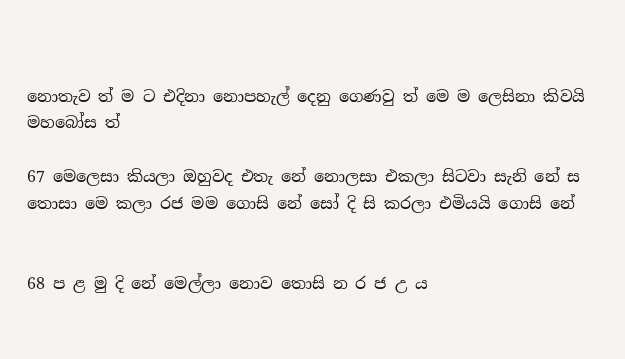නොතැව ත් ම ට එදිනා නොපහැල් දෙනු ගෙණවු ත් මෙ ම ලෙසිනා කිවයි මහබෝස ත්

67 මෙලෙසා කියලා ඔහුවද එතැ නේ නොලසා එකලා සිටවා සැනි නේ ස තොසා මෙ කලා රජ මම ගොසි නේ සෝ දි සි කරලා එමියයි ගොසි නේ


68 ප ළ මු දි නේ මෙල්ලා නොව තොසි න ර ජ උ ය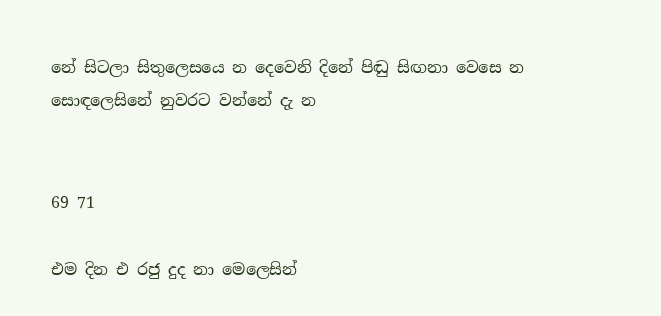නේ සිටලා සිතුලෙසයෙ න දෙවෙනි දිනේ පිඬු සිඟනා වෙසෙ න සොඳලෙසිනේ නුවරට වන්නේ දැ න


69 71

එම දින එ රජු දුද නා මෙලෙසින්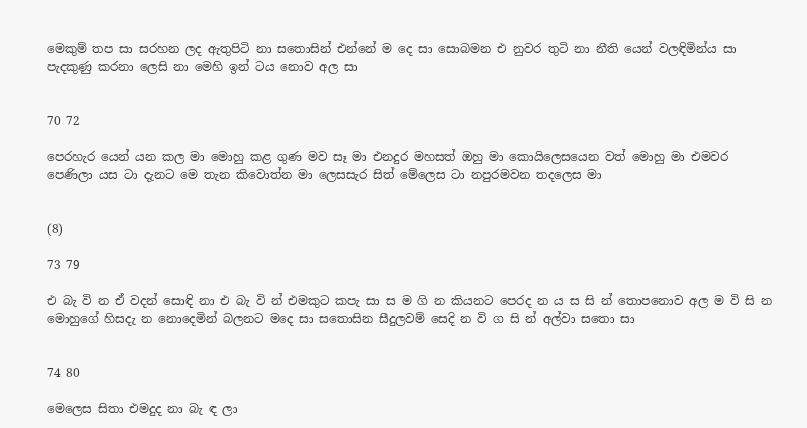මෙකුම් තප සා සරහන ලද ඇතුපිටි නා සතොසින් එන්නේ ම දෙ සා සොබමන එ නුවර තුටි නා නීති යෙන් වලඳිමින්ය සා පැදකුණු කරනා ලෙසි නා මෙහි ඉන් ටය නොව අල සා


70 72

පෙරහැර යෙන් යන කල මා මොහු කළ ගුණ මව සෑ මා එනදුර මහසත් ඔහු මා කොයිලෙසයෙන වත් මොහු මා එමවර පෙණිලා යස ටා දැනට මෙ තැන කිවොත්න මා ලෙසසැර සිත් මේලෙස ටා නපුරමවන තදලෙස මා


(8)

73 79

එ බැ වි න ඒ වදන් සොඳි නා එ බැ වි න් එමකුට කපැ සා ස ම ගි න කියනට පෙරද න ය ස සි න් තොපනොව අල ම වි සි න මොහුගේ හිසදැ න නොදෙමින් බලනට මදෙ සා සතොසින සීදුලවම් සෙදි න වි ග සි න් අල්වා සතො සා


74 80

මෙලෙස සිතා එමදුද නා බැ ඳ ලා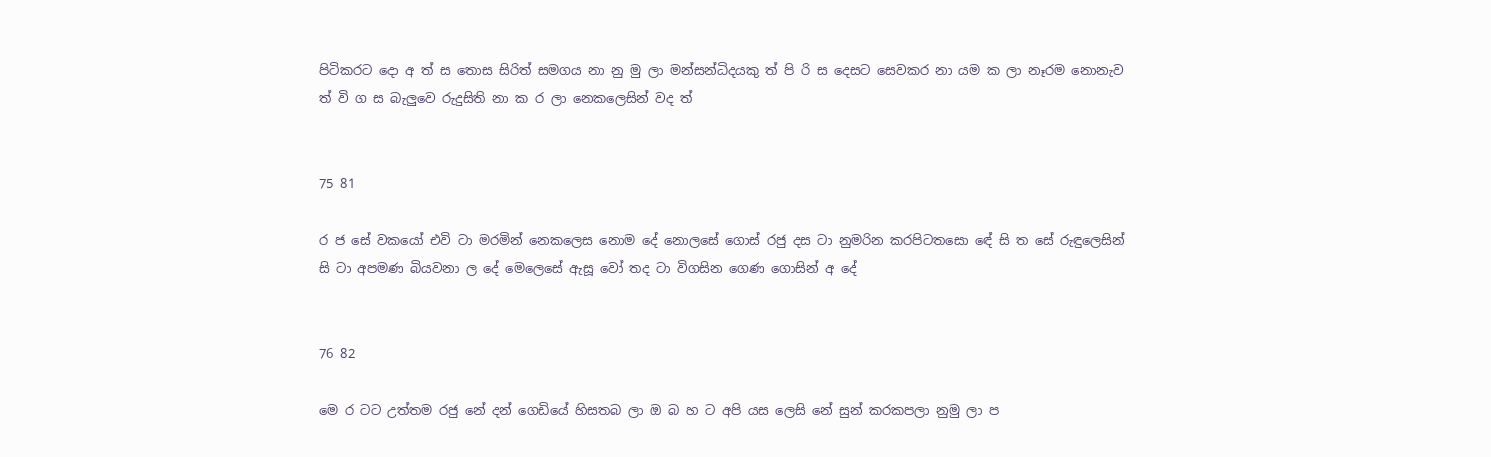පිටිකරට දො අ ත් ස තොස සිරිත් සමගය නා නු මු ලා මන්සන්ධිදයකු ත් පි රි ස දෙසට සෙවකර නා යම ක ලා නෑරම නොනැව ත් වි ග ස බැලුවෙ රුදුසිති නා ක ර ලා නෙකලෙසින් වද ත්


75 81

ර ජ සේ වකයෝ එවි ටා මරමින් නෙකලෙස නොම දේ නොලසේ ගොස් රජු දස ටා නුමරින කරපිටතසො ඳේ සි ත සේ රුඳුලෙසින් සි ටා අපමණ බියවනා ල දේ මෙලෙසේ ඇසූ වෝ තද ටා විගසින ගෙණ ගොසින් අ දේ


76 82

මෙ ර ටට උත්තම රජු නේ දන් ගෙඩියේ හිසතබ ලා ඔ බ හ ට අපි යස ලෙසි නේ සුන් කරකපලා නුමු ලා ප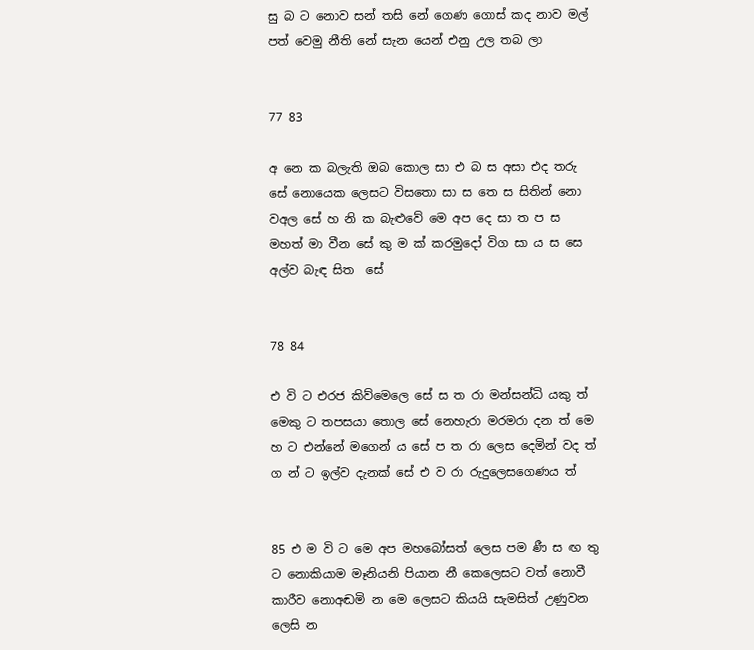සු බ ට නොව සන් තසි නේ ගෙණ ගොස් කද නාව මල් පත් වෙමු නීති නේ සැන යෙන් එනු උල තබ ලා


77 83

අ නෙ ක බලැති ඔබ කොල සා එ බ ස අසා එද තරු සේ නොයෙක ලෙසට විසතො සා ස තෙ ස සිතින් නො වඅල සේ හ නි ක බැළුවේ මෙ අප දෙ සා ත ප ස මහත් මා වීන සේ කු ම ක් කරමුදෝ විග සා ය ස සෙ අල්ව බැඳ සිත ‍ සේ


78 84

එ වි ට එරජ කිව්මෙලෙ සේ ස ත රා මන්සන්ධි යකු ත් මෙකු ට තපසයා තොල සේ නෙහැරා මරමරා දන ත් මෙ හ ට එන්නේ මගෙන් ය සේ ප ත රා ලෙස දෙමින් වද ත් ග න් ට ඉල්ව දැනක් සේ එ ව රා රුදුලෙසගෙණය ත්


85 එ ම වි ට මෙ අප මහබෝසත් ලෙස පම ණී ස ඟ තු ට නොකියාම මෑනියනි පියාන නී කෙලෙසට වත් නොවී කාරීව නොඅඬමි න මෙ ලෙසට කියයි සැමසිත් උණුවන ලෙසි න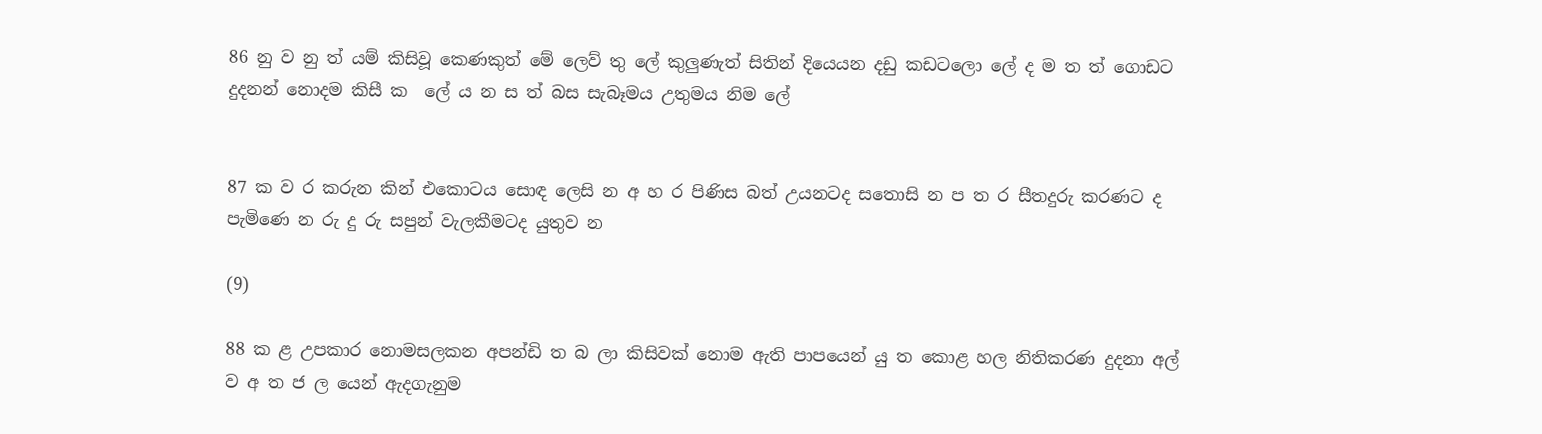86 නු ව නු ත් යම් කිසිවූ කෙණකුත් මේ ලෙව් තු ලේ කුලුණැත් සිතින් දියෙයන දඩු කඩට‍ලො ලේ ද ම ත ත් ගොඩට දුදනන් නොදම කිසී ක ‍ ලේ ය න ස ත් බස සැබෑමය උතුමය නිම ලේ


87 ක ව ර කරුන කින් එකොටය සොඳ ලෙසි න අ හ ර පිණිස බත් උයනටද සතොසි න ප ත ර සීතදුරු කරණට ද පැමිණෙ න රු දු රු සපුන් වැලකීමටද යුතුව න

(9)

88 ක ළ උපකාර නොමසලකන අපන්ඩි ත බ ලා කිසිවක් නොම ඇති පාපයෙන් යු ත කොළ හල නිතිකරණ දුදනා අල් ව අ ත ජ ල යෙන් ඇදගැනුම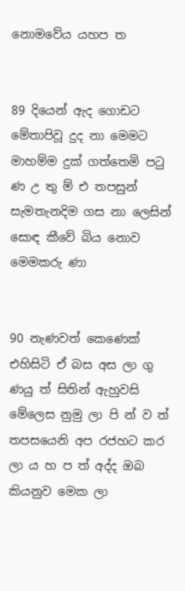නොමවේය යහප ත


89 දියෙන් ඇද ගොඩට මේතාපිවූ දුද නා මෙමට මාහම්ම දුක් ගත්තෙමි පටු ණ උ තු ම් එ තපසුන් සැමතැනදිම ගස නා ලෙසින් සොඳ කීවේ බිය නොව මෙමකරු ණා


90 නැණවත් කෙණෙක් එහිසිටි ඒ බස අස ලා ගු ණයු ත් සිතින් ඇහුවසි මේලෙස නුමු ලා පි න් ව ත් තපසයෙනි අප රජහට කර ලා ය හ ප ත් අද්ද ඔබ කියනුව මෙක ලා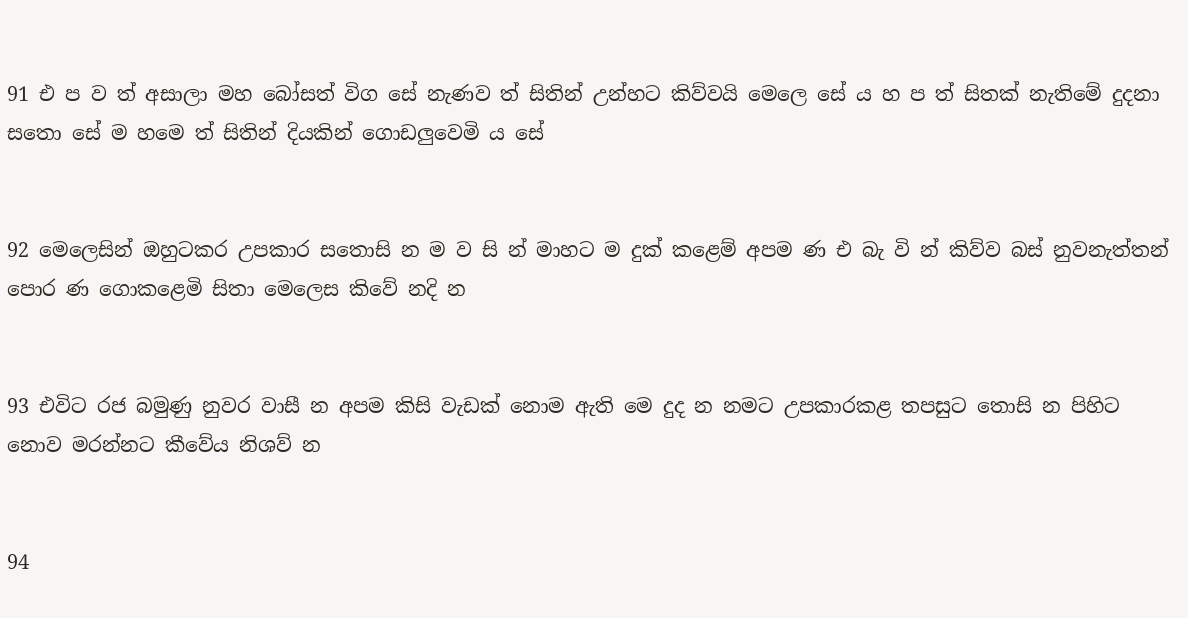91 එ ප ව ත් අසාලා මහ බෝසත් විග සේ නැණව ත් සිතින් උන්හට කිව්වයි මෙලෙ සේ ය හ ප ත් සිතක් නැතිමේ දුදනා සතො සේ ම හමෙ ත් සිතින් දියකින් ගොඩලුවෙමි ය සේ


92 මෙලෙසින් ඔහුටකර උපකාර සතොසි න ම ව සි න් මාහට ම දුක් කළෙම් අපම ණ එ බැ වි න් කිව්ව බස් නුවනැත්තන් පොර ණ ගොකළෙමි සිතා මෙලෙස කිවේ නදි න


93 එවිට රජ බමුණු නුවර වාසී න අපම කිසි වැඩක් නොම ඇති මෙ දුද න නමට උපකාරකළ තපසුට තොසි න පිහිට නොව මරන්නට කීවේය නිශව් න


94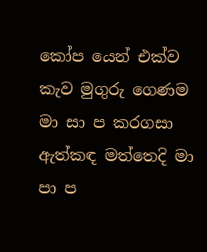කෝප යෙන් එක්ව කැව මුගුරු ගෙණම මා සා ප කරගසා ඇත්කඳ මත්තෙදි මා පා ප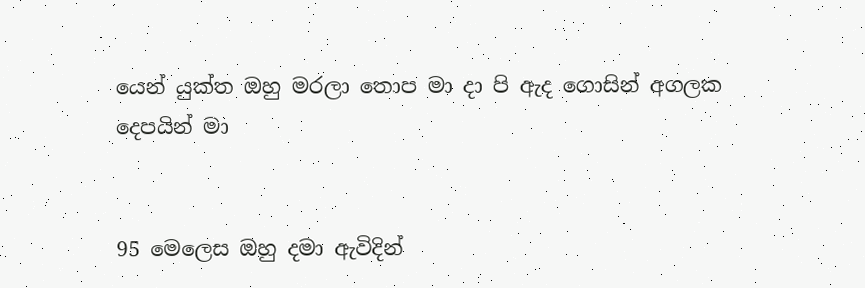යෙන් යුක්ත ඔහු මරලා තොප මා දා පි ඇද ගොසින් අගලක දෙපයින් මා


95 මෙලෙස ඔහු දමා ඇවිදින්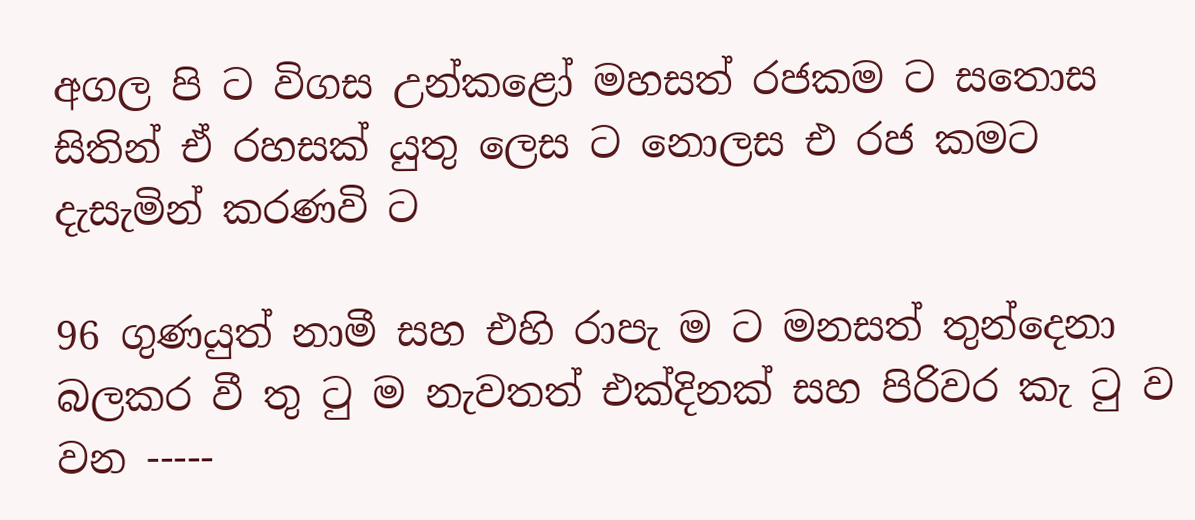අගල පි ට විගස උන්කළෝ මහසත් රජකම ට සතොස සිතින් ඒ රහසක් යුතු ලෙස ට නොලස එ රජ කමට දැසැමින් කරණවි ට

96 ගුණයුත් නාමී සහ එහි රාපැ ම ට මනසත් තුන්දෙනා බලකර වී තු ටු ම නැවතත් එක්දිනක් සහ පිරිවර කැ ටු ව වන -----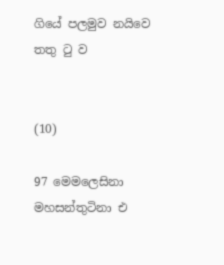ගියේ පලමුව නයිවෙ තතු ටු ව


(10)

97 මෙමලෙසිනා මහසන්තුටිනා එ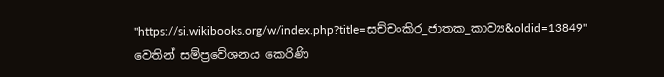"https://si.wikibooks.org/w/index.php?title=සච්චංකිර_ජාතක_කාව්‍ය&oldid=13849" වෙතින් සම්ප්‍රවේශනය කෙරිණි